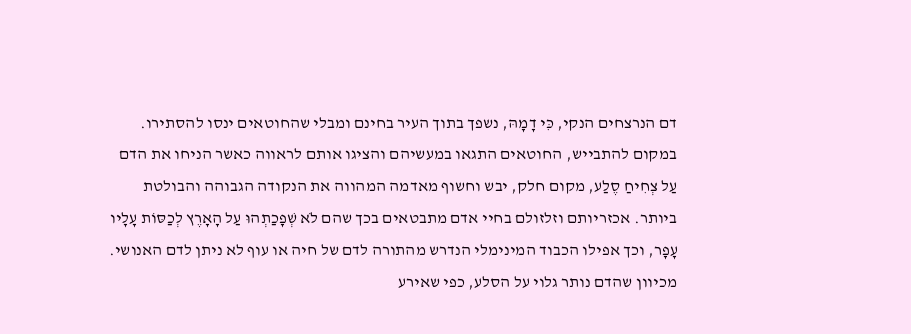דם הנרצחים הנקי, כִּי דָמָהּ, נשפך בתוך העיר בחינם ומבלי שהחוטאים ינסו להסתירו. במקום להתבייש, החוטאים התגאו במעשיהם והציגו אותם לראווה כאשר הניחו את הדם עַל צְחִיחַ סֶלַע, מקום חלק, יבש וחשוף מאדמה המהווה את הנקודה הגבוהה והבולטת ביותר. אכזריותם וזלזולם בחיי אדם מתבטאים בכך שהם לֹא שְׁפָכַתְהוּ עַל הָאָרֶץ לְכַסּוֹת עָלָיו עָפָר, וכך אפילו הכבוד המינימלי הנדרש מהתורה לדם של חיה או עוף לא ניתן לדם האנושי. מכיוון שהדם נותר גלוי על הסלע, כפי שאירע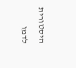היסטורית לדמו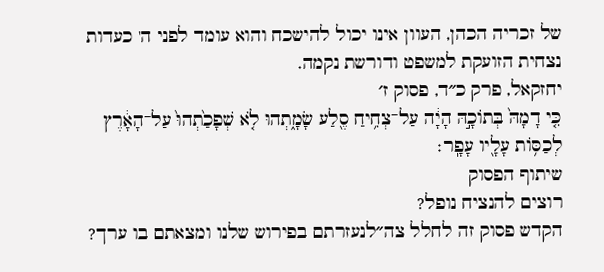של זכריה הכהן, העוון אינו יכול להישכח והוא עומד לפני ה' כעדות נצחית הזועקת למשפט ודורשת נקמה.
יחזקאל, פרק כ״ד, פסוק ז׳
כִּ֤י דָמָהּ֙ בְּתוֹכָ֣הּ הָיָ֔ה עַל־צְחִ֥יחַ סֶ֖לַע שָׂמָ֑תְהוּ לֹ֤א שְׁפָכַ֙תְהוּ֙ עַל־הָאָ֔רֶץ לְכַסּ֥וֹת עָלָ֖יו עָפָֽר׃
שיתוף הפסוק
רוצים להנציח נופל?
הקדש פסוק זה לחלל צה״לנעזרתם בפירוש שלנו ומצאתם בו ערך?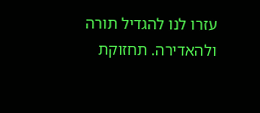עזרו לנו להגדיל תורה ולהאדירה. תחזוקת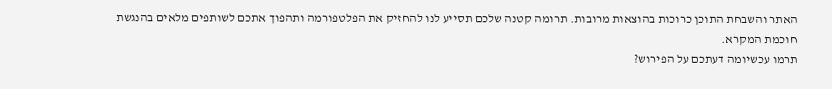האתר והשבחת התוכן כרוכות בהוצאות מרובות. תרומה קטנה שלכם תסייע לנו להחזיק את הפלטפורמה ותהפוך אתכם לשותפים מלאים בהנגשת חוכמת המקרא.
תרמו עכשיומה דעתכם על הפירוש?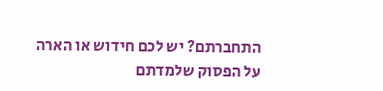התחברתם? יש לכם חידוש או הארה על הפסוק שלמדתם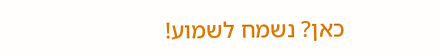כאן? נשמח לשמוע!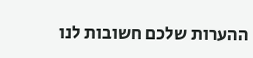ההערות שלכם חשובות לנו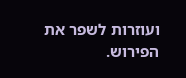ועוזרות לשפר את הפירוש.